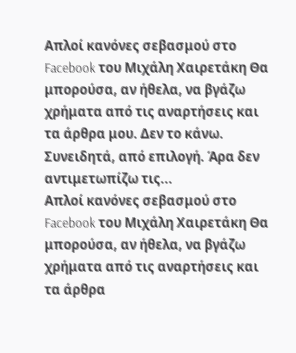Απλοί κανόνες σεβασμού στο Facebook του Μιχάλη Χαιρετάκη Θα μπορούσα, αν ήθελα, να βγάζω χρήματα από τις αναρτήσεις και τα άρθρα μου. Δεν το κάνω. Συνειδητά, από επιλογή. Άρα δεν αντιμετωπίζω τις...
Απλοί κανόνες σεβασμού στο Facebook του Μιχάλη Χαιρετάκη Θα μπορούσα, αν ήθελα, να βγάζω χρήματα από τις αναρτήσεις και τα άρθρα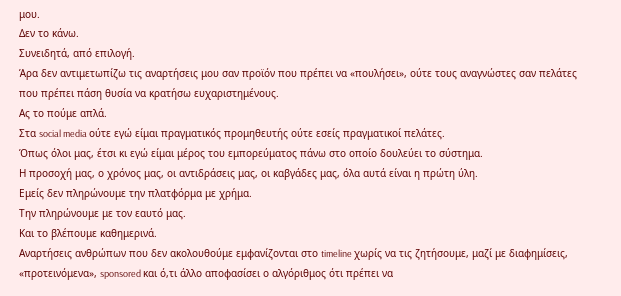μου.
Δεν το κάνω.
Συνειδητά, από επιλογή.
Άρα δεν αντιμετωπίζω τις αναρτήσεις μου σαν προϊόν που πρέπει να «πουλήσει», ούτε τους αναγνώστες σαν πελάτες που πρέπει πάση θυσία να κρατήσω ευχαριστημένους.
Ας το πούμε απλά.
Στα social media ούτε εγώ είμαι πραγματικός προμηθευτής ούτε εσείς πραγματικοί πελάτες.
Όπως όλοι μας, έτσι κι εγώ είμαι μέρος του εμπορεύματος πάνω στο οποίο δουλεύει το σύστημα.
Η προσοχή μας, ο χρόνος μας, οι αντιδράσεις μας, οι καβγάδες μας, όλα αυτά είναι η πρώτη ύλη.
Εμείς δεν πληρώνουμε την πλατφόρμα με χρήμα.
Την πληρώνουμε με τον εαυτό μας.
Και το βλέπουμε καθημερινά.
Αναρτήσεις ανθρώπων που δεν ακολουθούμε εμφανίζονται στο timeline χωρίς να τις ζητήσουμε, μαζί με διαφημίσεις, «προτεινόμενα», sponsored και ό,τι άλλο αποφασίσει ο αλγόριθμος ότι πρέπει να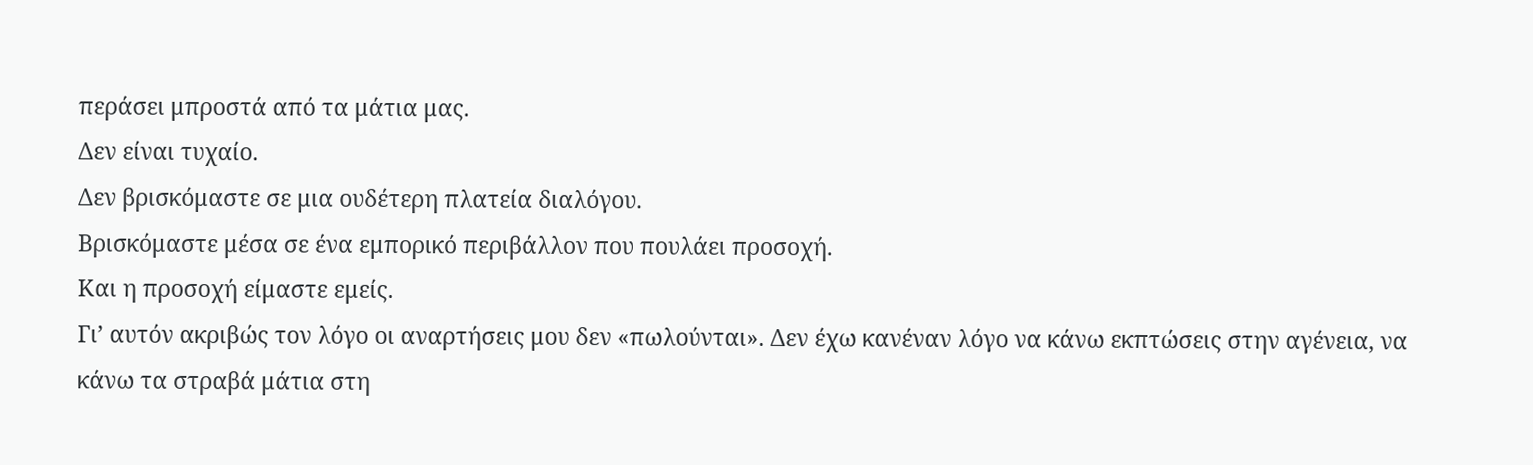περάσει μπροστά από τα μάτια μας.
Δεν είναι τυχαίο.
Δεν βρισκόμαστε σε μια ουδέτερη πλατεία διαλόγου.
Βρισκόμαστε μέσα σε ένα εμπορικό περιβάλλον που πουλάει προσοχή.
Και η προσοχή είμαστε εμείς.
Γι’ αυτόν ακριβώς τον λόγο οι αναρτήσεις μου δεν «πωλούνται». Δεν έχω κανέναν λόγο να κάνω εκπτώσεις στην αγένεια, να κάνω τα στραβά μάτια στη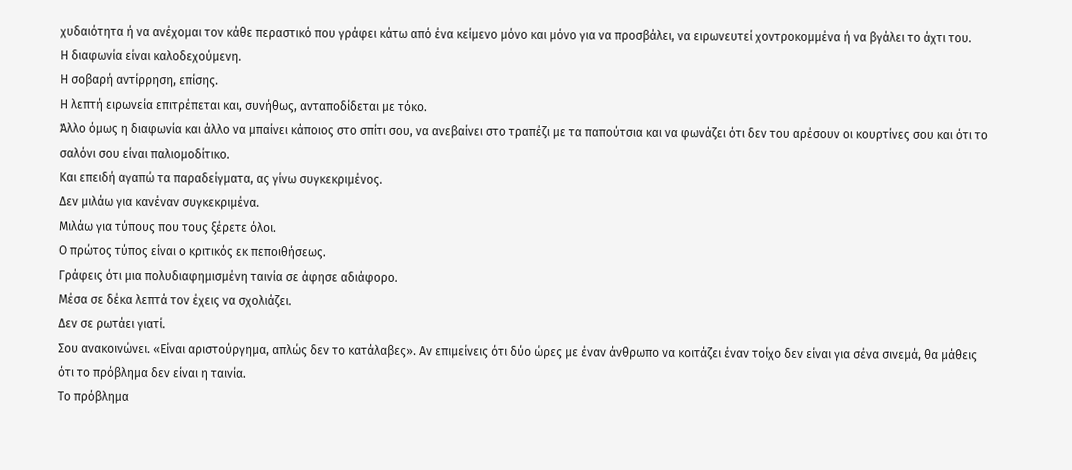χυδαιότητα ή να ανέχομαι τον κάθε περαστικό που γράφει κάτω από ένα κείμενο μόνο και μόνο για να προσβάλει, να ειρωνευτεί χοντροκομμένα ή να βγάλει το άχτι του.
Η διαφωνία είναι καλοδεχούμενη.
Η σοβαρή αντίρρηση, επίσης.
Η λεπτή ειρωνεία επιτρέπεται και, συνήθως, ανταποδίδεται με τόκο.
Άλλο όμως η διαφωνία και άλλο να μπαίνει κάποιος στο σπίτι σου, να ανεβαίνει στο τραπέζι με τα παπούτσια και να φωνάζει ότι δεν του αρέσουν οι κουρτίνες σου και ότι το σαλόνι σου είναι παλιομοδίτικο.
Και επειδή αγαπώ τα παραδείγματα, ας γίνω συγκεκριμένος.
Δεν μιλάω για κανέναν συγκεκριμένα.
Μιλάω για τύπους που τους ξέρετε όλοι.
Ο πρώτος τύπος είναι ο κριτικός εκ πεποιθήσεως.
Γράφεις ότι μια πολυδιαφημισμένη ταινία σε άφησε αδιάφορο.
Μέσα σε δέκα λεπτά τον έχεις να σχολιάζει.
Δεν σε ρωτάει γιατί.
Σου ανακοινώνει. «Είναι αριστούργημα, απλώς δεν το κατάλαβες». Αν επιμείνεις ότι δύο ώρες με έναν άνθρωπο να κοιτάζει έναν τοίχο δεν είναι για σένα σινεμά, θα μάθεις ότι το πρόβλημα δεν είναι η ταινία.
Το πρόβλημα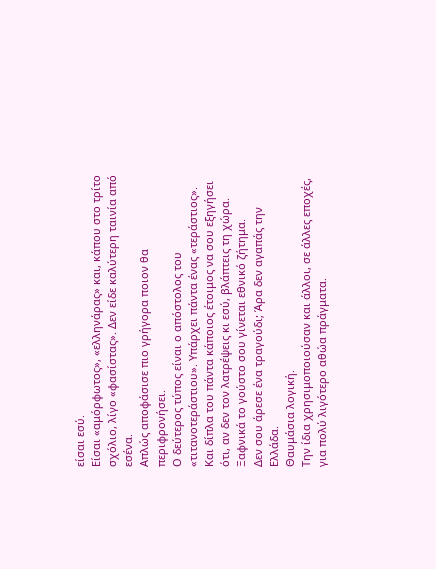είσαι εσύ.
Είσαι «αμόρφωτος», «ελληνάρας» και, κάπου στο τρίτο σχόλιο, λίγο «φασίστας». Δεν είδε καλύτερη ταινία από εσένα.
Απλώς αποφάσισε πιο γρήγορα ποιον θα περιφρονήσει.
Ο δεύτερος τύπος είναι ο απόστολος του «τιτανοτεράστιου». Υπάρχει πάντα ένας «τεράστιος». Και δίπλα του πάντα κάποιος έτοιμος να σου εξηγήσει ότι, αν δεν τον λατρέψεις κι εσύ, βλάπτεις τη χώρα.
Ξαφνικά το γούστο σου γίνεται εθνικό ζήτημα.
Δεν σου άρεσε ένα τραγούδι; Άρα δεν αγαπάς την Ελλάδα.
Θαυμάσια λογική.
Την ίδια χρησιμοποιούσαν και άλλοι, σε άλλες εποχές, για πολύ λιγότερο αθώα πράγματα.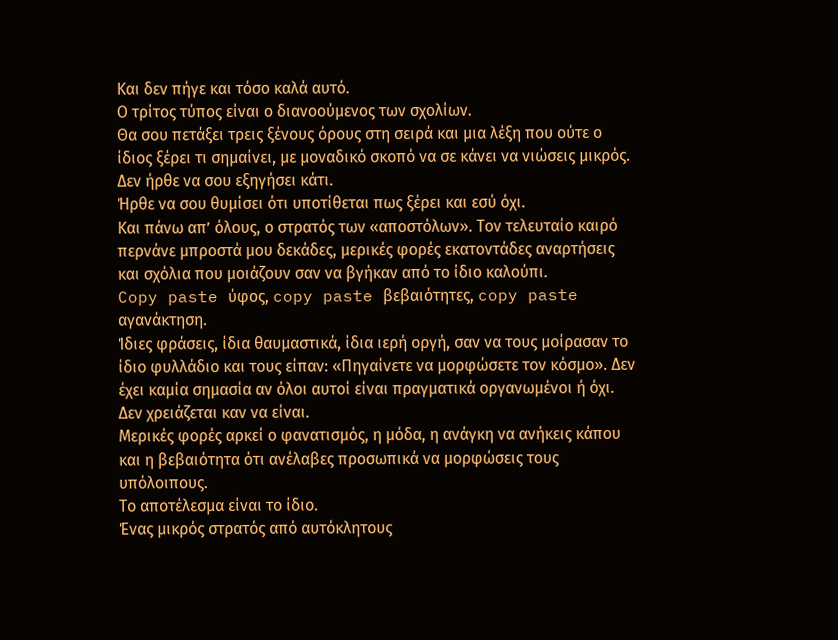Και δεν πήγε και τόσο καλά αυτό.
Ο τρίτος τύπος είναι ο διανοούμενος των σχολίων.
Θα σου πετάξει τρεις ξένους όρους στη σειρά και μια λέξη που ούτε ο ίδιος ξέρει τι σημαίνει, με μοναδικό σκοπό να σε κάνει να νιώσεις μικρός.
Δεν ήρθε να σου εξηγήσει κάτι.
Ήρθε να σου θυμίσει ότι υποτίθεται πως ξέρει και εσύ όχι.
Και πάνω απ’ όλους, ο στρατός των «αποστόλων». Τον τελευταίο καιρό περνάνε μπροστά μου δεκάδες, μερικές φορές εκατοντάδες αναρτήσεις και σχόλια που μοιάζουν σαν να βγήκαν από το ίδιο καλούπι.
Copy paste ύφος, copy paste βεβαιότητες, copy paste αγανάκτηση.
Ίδιες φράσεις, ίδια θαυμαστικά, ίδια ιερή οργή, σαν να τους μοίρασαν το ίδιο φυλλάδιο και τους είπαν: «Πηγαίνετε να μορφώσετε τον κόσμο». Δεν έχει καμία σημασία αν όλοι αυτοί είναι πραγματικά οργανωμένοι ή όχι.
Δεν χρειάζεται καν να είναι.
Μερικές φορές αρκεί ο φανατισμός, η μόδα, η ανάγκη να ανήκεις κάπου και η βεβαιότητα ότι ανέλαβες προσωπικά να μορφώσεις τους υπόλοιπους.
Το αποτέλεσμα είναι το ίδιο.
Ένας μικρός στρατός από αυτόκλητους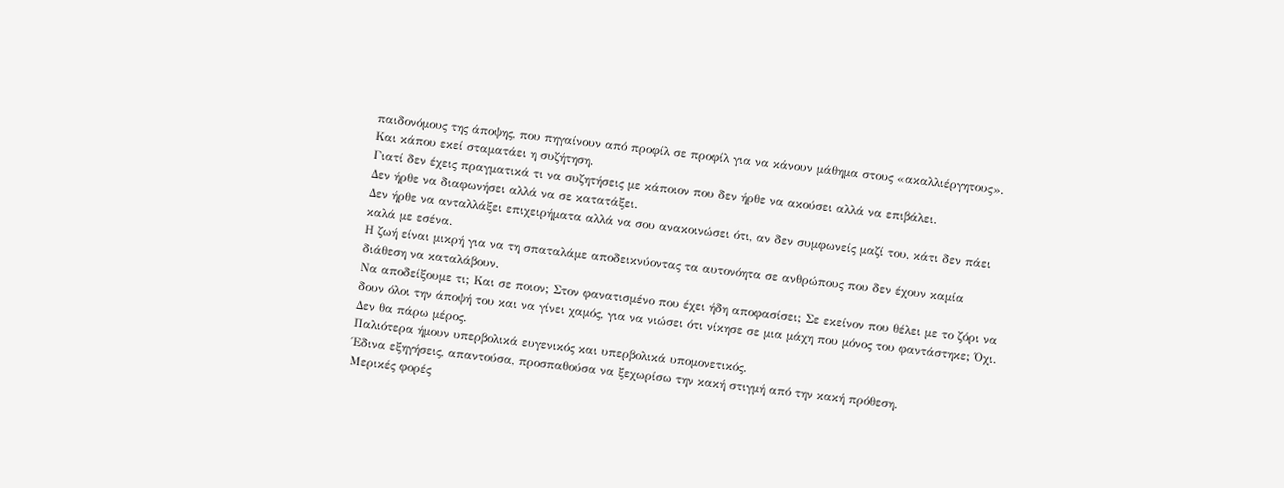παιδονόμους της άποψης, που πηγαίνουν από προφίλ σε προφίλ για να κάνουν μάθημα στους «ακαλλιέργητους». Και κάπου εκεί σταματάει η συζήτηση.
Γιατί δεν έχεις πραγματικά τι να συζητήσεις με κάποιον που δεν ήρθε να ακούσει αλλά να επιβάλει.
Δεν ήρθε να διαφωνήσει αλλά να σε κατατάξει.
Δεν ήρθε να ανταλλάξει επιχειρήματα αλλά να σου ανακοινώσει ότι, αν δεν συμφωνείς μαζί του, κάτι δεν πάει καλά με εσένα.
Η ζωή είναι μικρή για να τη σπαταλάμε αποδεικνύοντας τα αυτονόητα σε ανθρώπους που δεν έχουν καμία διάθεση να καταλάβουν.
Να αποδείξουμε τι; Και σε ποιον; Στον φανατισμένο που έχει ήδη αποφασίσει; Σε εκείνον που θέλει με το ζόρι να δουν όλοι την άποψή του και να γίνει χαμός, για να νιώσει ότι νίκησε σε μια μάχη που μόνος του φαντάστηκε; Όχι.
Δεν θα πάρω μέρος.
Παλιότερα ήμουν υπερβολικά ευγενικός και υπερβολικά υπομονετικός.
Έδινα εξηγήσεις, απαντούσα, προσπαθούσα να ξεχωρίσω την κακή στιγμή από την κακή πρόθεση.
Μερικές φορές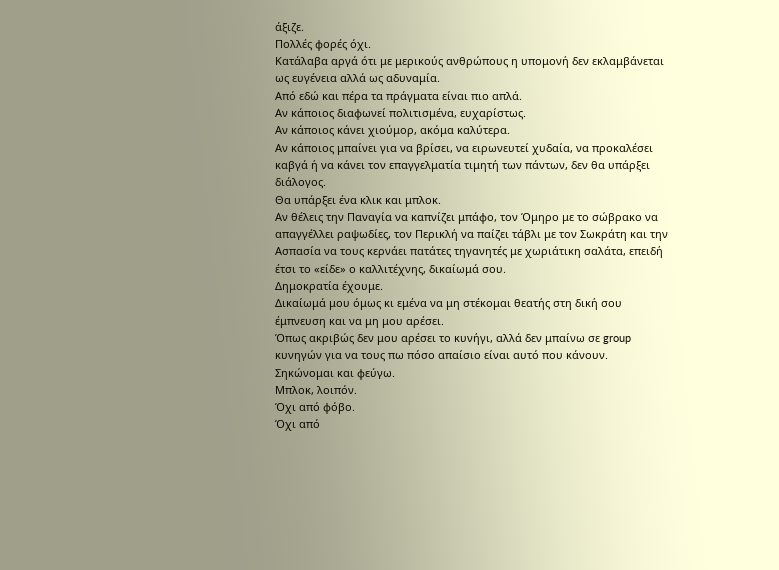άξιζε.
Πολλές φορές όχι.
Κατάλαβα αργά ότι με μερικούς ανθρώπους η υπομονή δεν εκλαμβάνεται ως ευγένεια αλλά ως αδυναμία.
Από εδώ και πέρα τα πράγματα είναι πιο απλά.
Αν κάποιος διαφωνεί πολιτισμένα, ευχαρίστως.
Αν κάποιος κάνει χιούμορ, ακόμα καλύτερα.
Αν κάποιος μπαίνει για να βρίσει, να ειρωνευτεί χυδαία, να προκαλέσει καβγά ή να κάνει τον επαγγελματία τιμητή των πάντων, δεν θα υπάρξει διάλογος.
Θα υπάρξει ένα κλικ και μπλοκ.
Αν θέλεις την Παναγία να καπνίζει μπάφο, τον Όμηρο με το σώβρακο να απαγγέλλει ραψωδίες, τον Περικλή να παίζει τάβλι με τον Σωκράτη και την Ασπασία να τους κερνάει πατάτες τηγανητές με χωριάτικη σαλάτα, επειδή έτσι το «είδε» ο καλλιτέχνης, δικαίωμά σου.
Δημοκρατία έχουμε.
Δικαίωμά μου όμως κι εμένα να μη στέκομαι θεατής στη δική σου έμπνευση και να μη μου αρέσει.
Όπως ακριβώς δεν μου αρέσει το κυνήγι, αλλά δεν μπαίνω σε group κυνηγών για να τους πω πόσο απαίσιο είναι αυτό που κάνουν.
Σηκώνομαι και φεύγω.
Μπλοκ, λοιπόν.
Όχι από φόβο.
Όχι από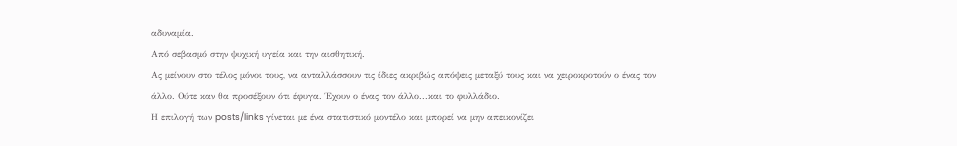αδυναμία.
Από σεβασμό στην ψυχική υγεία και την αισθητική.
Ας μείνουν στο τέλος μόνοι τους, να ανταλλάσσουν τις ίδιες ακριβώς απόψεις μεταξύ τους και να χειροκροτούν ο ένας τον άλλο. Ούτε καν θα προσέξουν ότι έφυγα. Έχουν ο ένας τον άλλο...και το φυλλάδιο.
Η επιλογή των posts/links γίνεται με ένα στατιστικό μοντέλο και μπορεί να μην απεικονίζει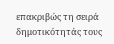επακριβώς τη σειρά δημοτικότητάς τους